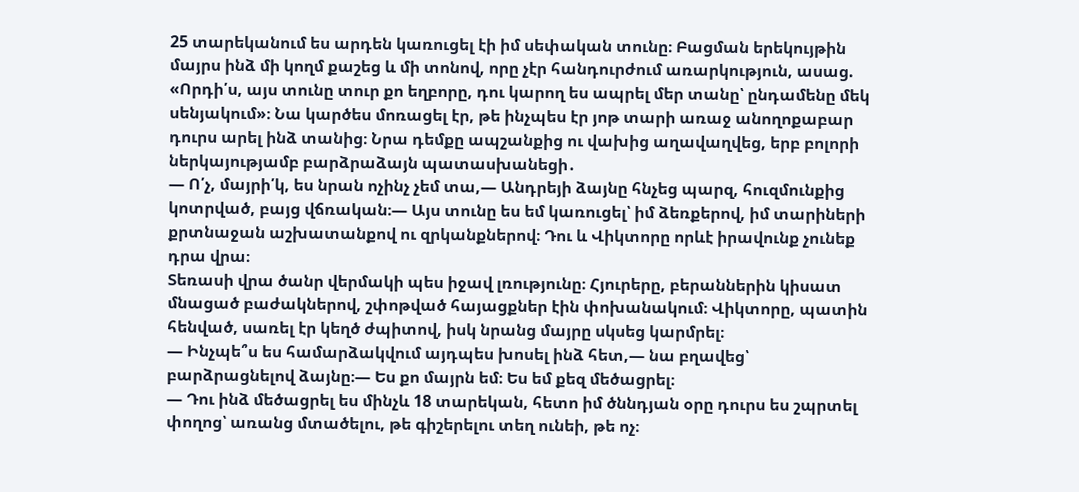25 տարեկանում ես արդեն կառուցել էի իմ սեփական տունը։ Բացման երեկույթին մայրս ինձ մի կողմ քաշեց և մի տոնով, որը չէր հանդուրժում առարկություն, ասաց. «Որդի՛ս, այս տունը տուր քո եղբորը, դու կարող ես ապրել մեր տանը՝ ընդամենը մեկ սենյակում»։ Նա կարծես մոռացել էր, թե ինչպես էր յոթ տարի առաջ անողոքաբար դուրս արել ինձ տանից։ Նրա դեմքը ապշանքից ու վախից աղավաղվեց, երբ բոլորի ներկայությամբ բարձրաձայն պատասխանեցի․
— Ո՛չ, մայրի՛կ, ես նրան ոչինչ չեմ տա,— Անդրեյի ձայնը հնչեց պարզ, հուզմունքից կոտրված, բայց վճռական։— Այս տունը ես եմ կառուցել՝ իմ ձեռքերով, իմ տարիների քրտնաջան աշխատանքով ու զրկանքներով։ Դու և Վիկտորը որևէ իրավունք չունեք դրա վրա։
Տեռասի վրա ծանր վերմակի պես իջավ լռությունը։ Հյուրերը, բերաններին կիսատ մնացած բաժակներով, շփոթված հայացքներ էին փոխանակում։ Վիկտորը, պատին հենված, սառել էր կեղծ ժպիտով, իսկ նրանց մայրը սկսեց կարմրել։
— Ինչպե՞ս ես համարձակվում այդպես խոսել ինձ հետ,— նա բղավեց՝ բարձրացնելով ձայնը։— Ես քո մայրն եմ։ Ես եմ քեզ մեծացրել։
— Դու ինձ մեծացրել ես մինչև 18 տարեկան, հետո իմ ծննդյան օրը դուրս ես շպրտել փողոց՝ առանց մտածելու, թե գիշերելու տեղ ունեի, թե ոչ։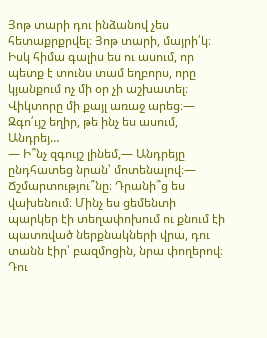Յոթ տարի դու ինձանով չես հետաքրքրվել։ Յոթ տարի, մայրի՛կ։ Իսկ հիմա գալիս ես ու ասում, որ պետք է տունս տամ եղբորս, որը կյանքում ոչ մի օր չի աշխատել։
Վիկտորը մի քայլ առաջ արեց։— Զգո՛ւյշ եղիր, թե ինչ ես ասում, Անդրեյ…
— Ի՞նչ զգույշ լինեմ,— Անդրեյը ընդհատեց նրան՝ մոտենալով։— Ճշմարտությու՞նը։ Դրանի՞ց ես վախենում։ Մինչ ես ցեմենտի պարկեր էի տեղափոխում ու քնում էի պատռված ներքնակների վրա, դու տանն էիր՝ բազմոցին, նրա փողերով։ Դու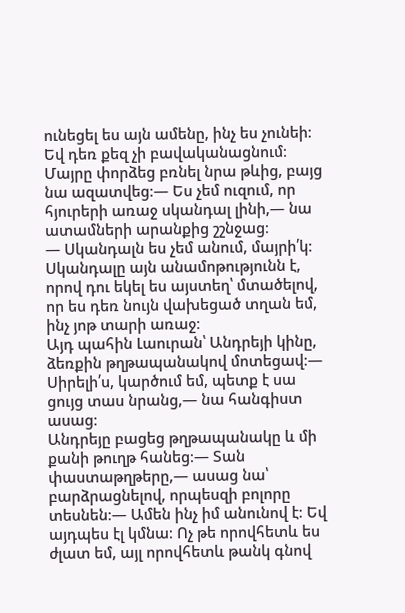ունեցել ես այն ամենը, ինչ ես չունեի։ Եվ դեռ քեզ չի բավականացնում։
Մայրը փորձեց բռնել նրա թևից, բայց նա ազատվեց։— Ես չեմ ուզում, որ հյուրերի առաջ սկանդալ լինի,— նա ատամների արանքից շշնջաց։
— Սկանդալն ես չեմ անում, մայրի՛կ։ Սկանդալը այն անամոթությունն է, որով դու եկել ես այստեղ՝ մտածելով, որ ես դեռ նույն վախեցած տղան եմ, ինչ յոթ տարի առաջ։
Այդ պահին Լաուրան՝ Անդրեյի կինը, ձեռքին թղթապանակով մոտեցավ։— Սիրելի՛ս, կարծում եմ, պետք է սա ցույց տաս նրանց,— նա հանգիստ ասաց։
Անդրեյը բացեց թղթապանակը և մի քանի թուղթ հանեց։— Տան փաստաթղթերը,— ասաց նա՝ բարձրացնելով, որպեսզի բոլորը տեսնեն։— Ամեն ինչ իմ անունով է։ Եվ այդպես էլ կմնա։ Ոչ թե որովհետև ես ժլատ եմ, այլ որովհետև թանկ գնով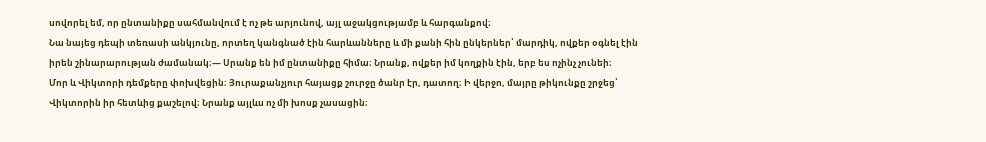սովորել եմ, որ ընտանիքը սահմանվում է ոչ թե արյունով, այլ աջակցությամբ և հարգանքով։
Նա նայեց դեպի տեռասի անկյունը, որտեղ կանգնած էին հարևանները և մի քանի հին ընկերներ՝ մարդիկ, ովքեր օգնել էին իրեն շինարարության ժամանակ։— Սրանք են իմ ընտանիքը հիմա։ Նրանք, ովքեր իմ կողքին էին, երբ ես ոչինչ չունեի։
Մոր և Վիկտորի դեմքերը փոխվեցին։ Յուրաքանչյուր հայացք շուրջը ծանր էր, դատող։ Ի վերջո, մայրը թիկունքը շրջեց՝ Վիկտորին իր հետևից քաշելով։ Նրանք այլևս ոչ մի խոսք չասացին։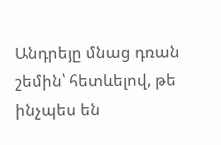Անդրեյը մնաց դռան շեմին՝ հետևելով, թե ինչպես են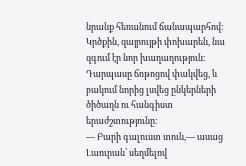նրանք հեռանում ճանապարհով։ Կրծքին, զայրույթի փոխարեն, նա զգում էր նոր խաղաղություն։ Դարպասը ճռթոցով փակվեց, և բակում նորից լսվեց ընկերների ծիծաղն ու հանգիստ երաժշտությունը։
— Բարի գալուստ տուն,— ասաց Լաուրան՝ սեղմելով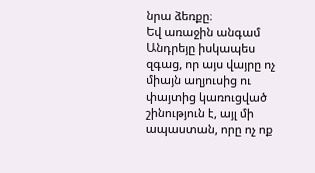նրա ձեռքը։
Եվ առաջին անգամ Անդրեյը իսկապես զգաց, որ այս վայրը ոչ միայն աղյուսից ու փայտից կառուցված շինություն է, այլ մի ապաստան, որը ոչ ոք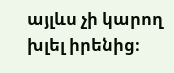այլևս չի կարող խլել իրենից։